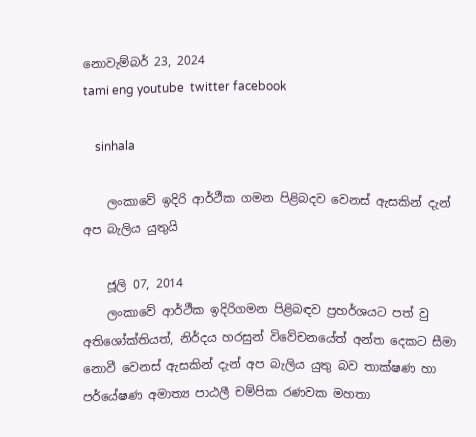නොවැම්බර් 23, 2024
tami eng youtube  twitter facebook

    sinhala

    ලංකාවේ ඉදිරි ආර්ථීක ගමන පිළිබදව වෙනස් ඇසකින් දැන් අප බැලිය යුතුයි

    ජූලි 07, 2014
    ලංකාවේ ආර්ථීක ඉදිරිගමන පිළිබඳව ප්‍රහර්ශයට පත් වු අතිශෝක්තියත්, නිර්දය හරසුන් විවේචනයේත් අන්ත දෙකට සීමා නොවී වෙනස් ඇසකින් දැන් අප බැලිය යුතු බව තාක්ෂණ හා පර්යේෂණ අමාත්‍ය පාඨලී චම්පික රණවක මහතා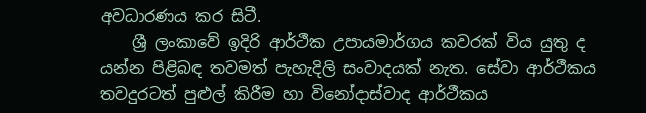අවධාරණය කර සිටී.
    ශ්‍රී ලංකාවේ ඉදිරි ආර්ථීක උපායමාර්ගය කවරක් විය යුතු ද යන්න පිළිබඳ තවමත් පැහැදිලි සංවාදයක් නැත. සේවා ආර්ථීකය තවදුරටත් පුළුල් කිරීම හා විනෝදාස්වාද ආර්ථීකය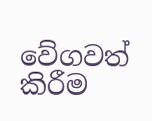වේගවත් කිරීම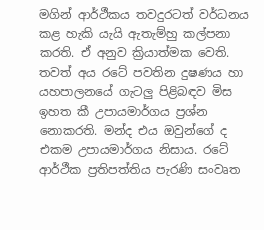මගින් ආර්ථීකය තවදුරටත් වර්ධනය කළ හැකි යැයි ඇතැම්හු කල්පනා කරති. ඒ අනුව ක්‍රියාත්මක වෙති. තවත් අය රටේ පවතින දුෂණය හා යහපාලනයේ ගැටලු පිළිබඳව මිස ඉහත කී උපායමාර්ගය ප්‍රශ්න නොකරති. මන්ද එය ඔවුන්ගේ ද එකම උපායමාර්ගය නිසාය. රටේ ආර්ථීක ප්‍රතිපත්තිය පැරණි සංවෘත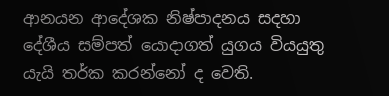ආනයන ආදේශක නිෂ්පාදනය සදහා දේශීය සම්පත් යොදාගත් යුගය වියයුතු යැයි තර්ක කරන්නෝ ද වෙති.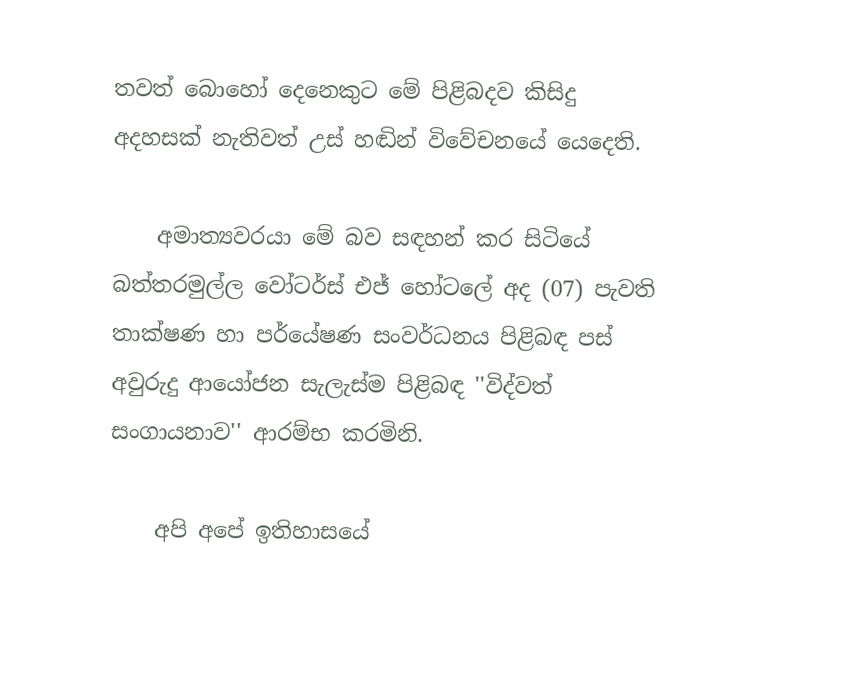තවත් බොහෝ දෙනෙකුට මේ පිළිබදව කිසිදු අදහසක් නැතිවත් උස් හඬින් විවේචනයේ යෙදෙති.

    අමාත්‍යවරයා මේ බව සඳහන් කර සිටියේ බත්තරමුල්ල වෝටර්ස් එජ් හෝටලේ අද (07) පැවති තාක්ෂණ හා පර්යේෂණ සංවර්ධනය පිළිබඳ පස් අවුරුදු ආයෝජන සැලැස්ම පිළිබඳ ''විද්වත් සංගායනාව'' ආරම්භ කරමිනි.

    අපි අපේ ඉතිහාසයේ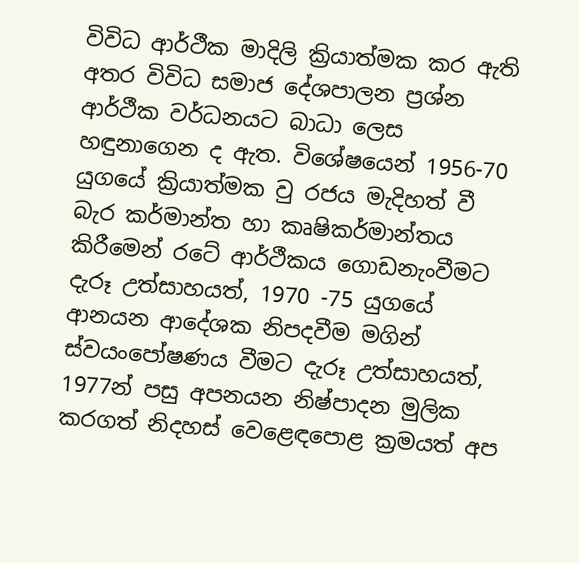විවිධ ආර්ථීක මාදිලි ක්‍රියාත්මක කර ඇති අතර විවිධ සමාජ දේශපාලන ප්‍රශ්න ආර්ථීක වර්ධනයට බාධා ලෙස හඳුනාගෙන ද ඇත. විශේෂයෙන් 1956-70 යුගයේ ක්‍රියාත්මක වු රජය මැදිහත් වී බැර කර්මාන්ත හා කෘෂිකර්මාන්තය කිරීමෙන් රටේ ආර්ථීකය ගොඩනැංවීමට දැරූ උත්සාහයත්, 1970 -75 යුගයේ ආනයන ආදේශක නිපදවීම මගින් ස්වයංපෝෂණය වීමට දැරූ උත්සාහයත්, 1977න් පසු අපනයන නිෂ්පාදන මුලික කරගත් නිදහස් වෙළෙඳපොළ ක්‍රමයත් අප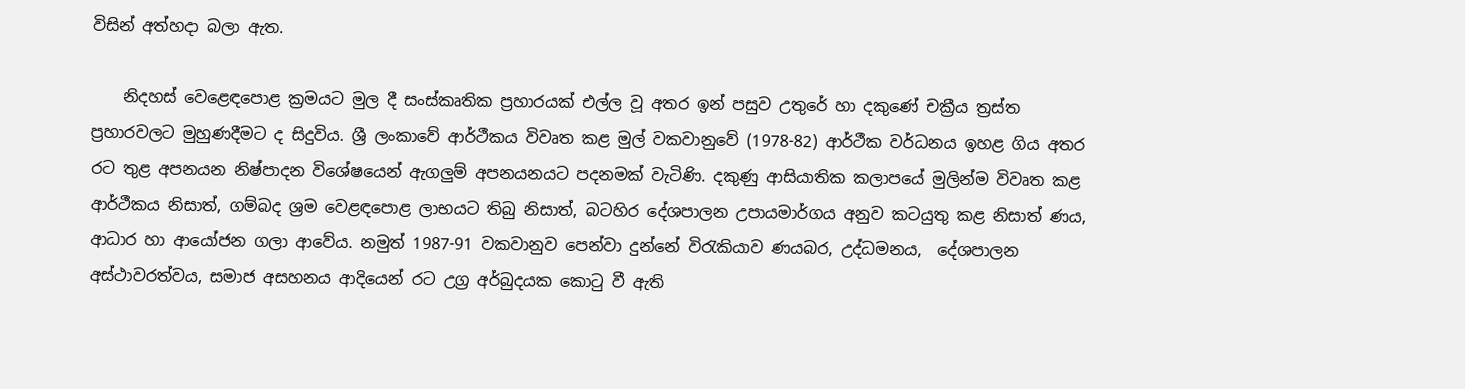විසින් අත්හදා බලා ඇත.

    නිදහස් වෙළෙඳපොළ ක්‍රමයට මුල දී සංස්කෘතික ප්‍රහාරයක් එල්ල වූ අතර ඉන් පසුව උතුරේ හා දකුණේ චක්‍රීය ත්‍රස්ත ප්‍රහාරවලට මුහුණදීමට ද සිදුවිය. ශ්‍රී ලංකාවේ ආර්ථීකය විවෘත කළ මුල් වකවානුවේ (1978-82) ආර්ථීක වර්ධනය ඉහළ ගිය අතර රට තුළ අපනයන නිෂ්පාදන විශේෂයෙන් ඇගලුම් අපනයනයට පදනමක් වැටිණි. දකුණු ආසියාතික කලාපයේ මුලින්ම විවෘත කළ ආර්ථීකය නිසාත්, ගම්බද ශ්‍රම වෙළඳපොළ ලාභයට තිබු නිසාත්, බටහිර දේශපාලන උපායමාර්ගය අනුව කටයුතු කළ නිසාත් ණය, ආධාර හා ආයෝජන ගලා ආවේය. නමුත් 1987-91 වකවානුව පෙන්වා දුන්නේ විරැකියාව ණයබර, උද්ධමනය,  දේශපාලන අස්ථාවරත්වය, සමාජ අසහනය ආදියෙන් රට උග්‍ර අර්බුදයක කොටු වී ඇති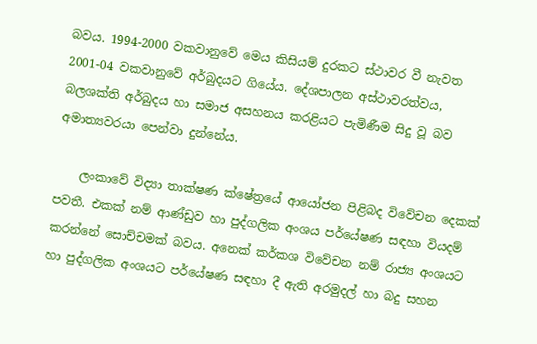බවය. 1994-2000 වකවානුවේ මෙය කිසියම් දුරකට ස්ථාවර වී නැවත 2001-04 වකවානුවේ අර්බුදයට ගියේය. දේශපාලන අස්ථාවරත්වය, බලශක්ති අර්බුදය හා සමාජ අසහනය කරළියට පැමිණීම සිදු වූ බව අමාත්‍යවරයා පෙන්වා දුන්නේය.

    ලංකාවේ විද්‍යා තාක්ෂණ ක්ෂේත්‍රයේ ආයෝජන පිළිබද විවේචන දෙකක් පවතී. එකක් නම් ආණ්ඩුව හා පුද්ගලික අංශය පර්යේෂණ සඳහා වියදම් කරන්නේ සොච්චමක් බවය. අනෙක් කර්කශ විවේචන නම් රාජ්‍ය අංශයට හා පුද්ගලික අංශයට පර්යේෂණ සඳහා දී ඇති අරමුදල් හා බදු සහන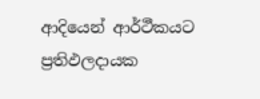ආදියෙන් ආර්ථීකයට ප්‍රතිඵලදායක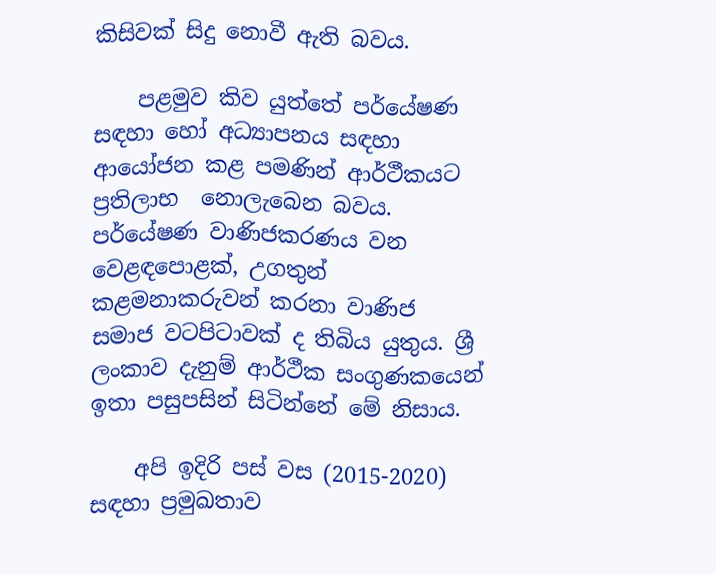කිසිවක් සිදු නොවී ඇති බවය.

    පළමුව කිව යුත්තේ පර්යේෂණ සඳහා හෝ අධ්‍යාපනය සඳහා ආයෝජන කළ පමණින් ආර්ථීකයට ප්‍රතිලාභ  නොලැබෙන බවය. පර්යේෂණ වාණිජකරණය වන වෙළඳපොළක්, උගතුන් කළමනාකරුවන් කරනා වාණිජ සමාජ වටපිටාවක් ද තිබිය යුතුය. ශ්‍රී ලංකාව දැනුම් ආර්ථීක සංගුණකයෙන් ඉතා පසුපසින් සිටින්නේ මේ නිසාය.

    අපි ඉදිරි පස් වස (2015-2020) සඳහා ප්‍රමුඛතාව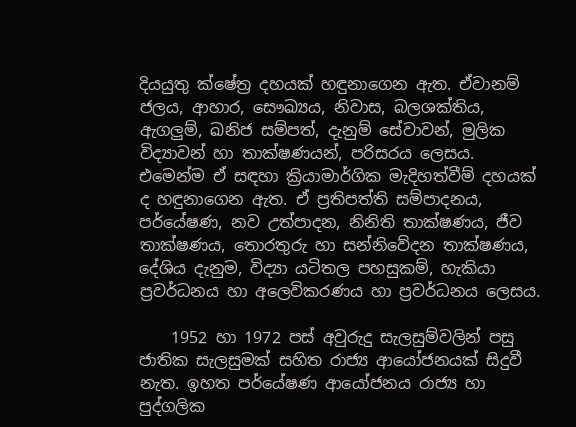දියයුතු ක්ෂේත්‍ර දහයක් හඳුනාගෙන ඇත. ඒවානම් ජලය, ආහාර, සෞඛ්‍යය, නිවාස, බලශක්තිය, ඇගලුම්, ඛනිජ සම්පත්, දැනුම් සේවාවන්, මුලික විද්‍යාවන් හා තාක්ෂණයන්, පරිසරය ලෙසය. එමෙන්ම ඒ සඳහා ක්‍රියාමාර්ගික මැදිහත්වීම් දහයක් ද හඳුනාගෙන ඇත. ඒ ප්‍රතිපත්ති සම්පාදනය, පර්යේෂණ, නව උත්පාදන, නිනිති තාක්ෂණය, ජීව තාක්ෂණය, තොරතුරු හා සන්නිවේදන තාක්ෂණය, දේශිය දැනුම, විද්‍යා යටිතල පහසුකම්, හැකියා ප්‍රවර්ධනය හා අලෙවිකරණය හා ප්‍රවර්ධනය ලෙසය.

    1952 හා 1972 පස් අවුරුදු සැලසුම්වලින් පසු ජාතික සැලසුමක් සහිත රාජ්‍ය ආයෝජනයක් සිදුවී නැත. ඉහත පර්යේෂණ ආයෝජනය රාජ්‍ය හා පුද්ගලික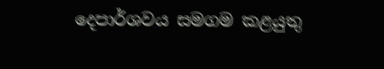දෙපාර්ශවය සමගම කළයුතු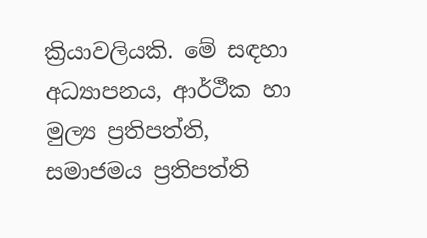ක්‍රියාවලියකි. මේ සඳහා අධ්‍යාපනය, ආර්ථීක හා මුල්‍ය ප්‍රතිපත්ති, සමාජමය ප්‍රතිපත්ති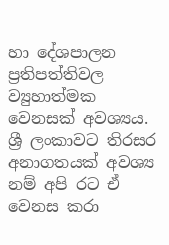හා දේශපාලන ප්‍රතිපත්තිවල ව්‍යුහාත්මක වෙනසක් අවශ්‍යය. ශ්‍රී ලංකාවට තිරසර අනාගතයක් අවශ්‍ය නම් අපි රට ඒ වෙනස කරා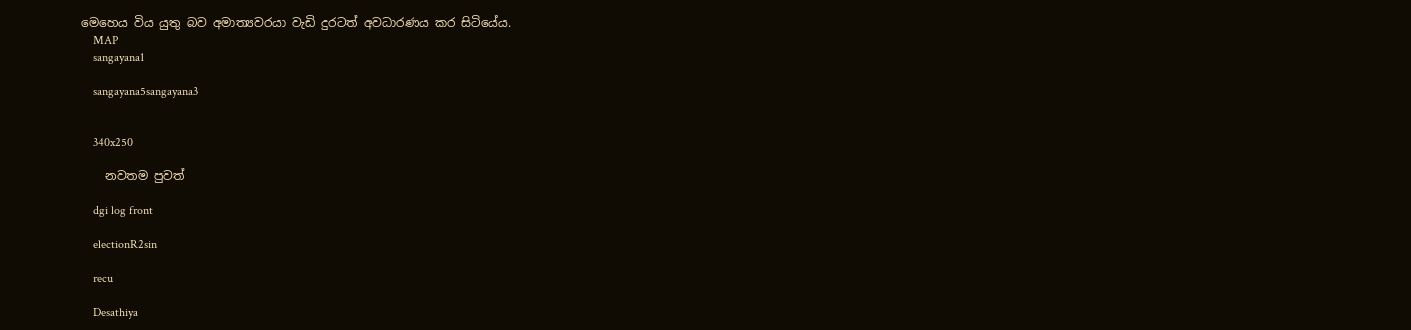මෙහෙය විය යුතු බව අමාත්‍යවරයා වැඩි දුරටත් අවධාරණය කර සිටියේය.
    MAP
    sangayana1

    sangayana5sangayana3


    340x250

    නවතම පුවත්

    dgi log front

    electionR2sin

    recu

    Desathiya